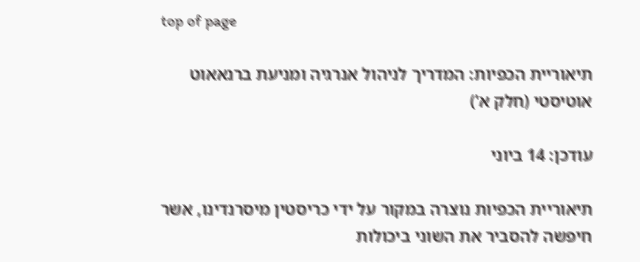top of page

תיאוריית הכפיות: המדריך לניהול אנרגיה ומניעת ברנאאוט אוטיסטי (חלק א')

עודכן: 14 ביוני

תיאוריית הכפיות נוצרה במקור על ידי כריסטין מיסרנדינו, אשר חיפשה להסביר את השוני ביכולות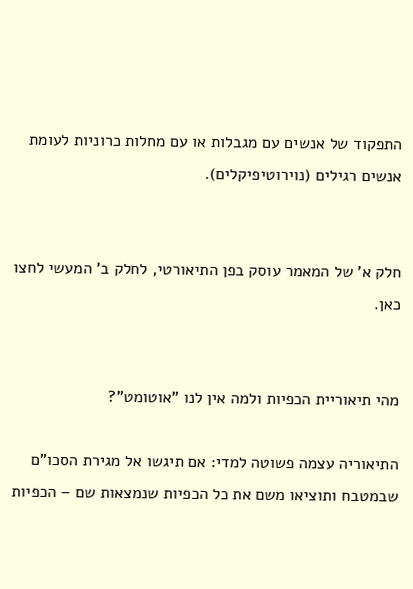התפקוד של אנשים עם מגבלות או עם מחלות כרוניות לעומת אנשים רגילים (נוירוטיפיקלים).


חלק א' של המאמר עוסק בפן התיאורטי, לחלק ב' המעשי לחצו כאן.


מהי תיאוריית הכפיות ולמה אין לנו "אוטומט"?

התיאוריה עצמה פשוטה למדי: אם תיגשו אל מגירת הסכו"ם שבמטבח ותוציאו משם את כל הכפיות שנמצאות שם – הכפיות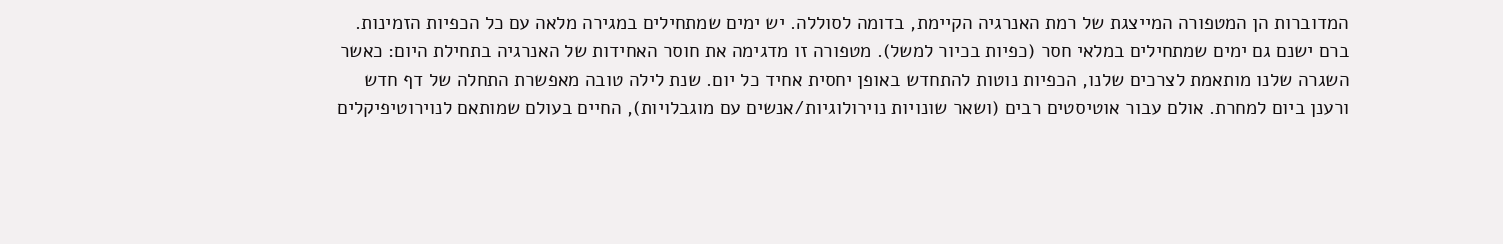המדוברות הן המטפורה המייצגת של רמת האנרגיה הקיימת, בדומה לסוללה. יש ימים שמתחילים במגירה מלאה עם כל הכפיות הזמינות. ברם ישנם גם ימים שמתחילים במלאי חסר (כפיות בכיור למשל). מטפורה זו מדגימה את חוסר האחידות של האנרגיה בתחילת היום: כאשר השגרה שלנו מותאמת לצרכים שלנו, הכפיות נוטות להתחדש באופן יחסית אחיד כל יום. שנת לילה טובה מאפשרת התחלה של דף חדש ורענן ביום למחרת. אולם עבור אוטיסטים רבים (ושאר שונויות נוירולוגיות/אנשים עם מוגבלויות), החיים בעולם שמותאם לנוירוטיפיקלים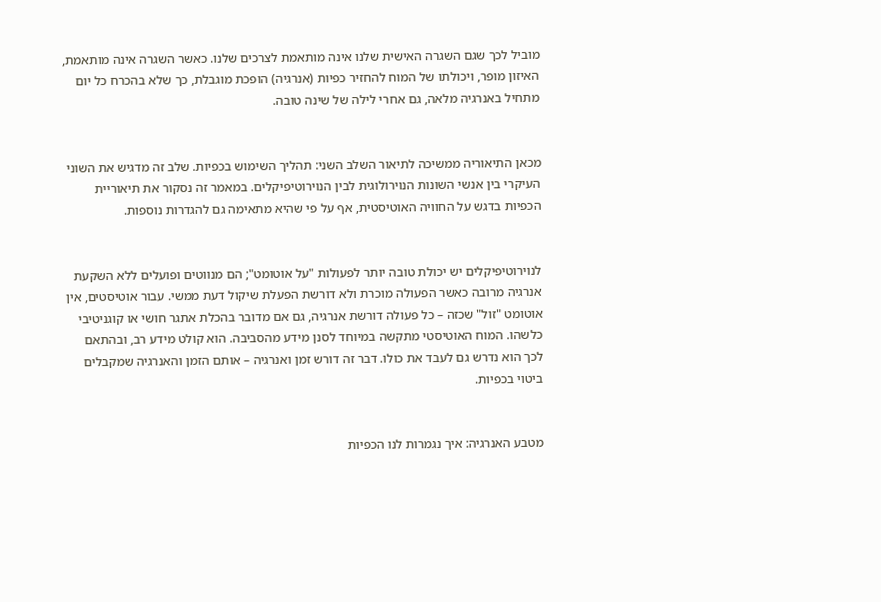מוביל לכך שגם השגרה האישית שלנו אינה מותאמת לצרכים שלנו. כאשר השגרה אינה מותאמת, האיזון מופר, ויכולתו של המוח להחזיר כפיות (אנרגיה) הופכת מוגבלת, כך שלא בהכרח כל יום מתחיל באנרגיה מלאה, גם אחרי לילה של שינה טובה.


מכאן התיאוריה ממשיכה לתיאור השלב השני: תהליך השימוש בכפיות. שלב זה מדגיש את השוני העיקרי בין אנשי השונות הנוירולוגית לבין הנוירוטיפיקלים. במאמר זה נסקור את תיאוריית הכפיות בדגש על החוויה האוטיסטית, אף על פי שהיא מתאימה גם להגדרות נוספות.


לנוירוטיפיקלים יש יכולת טובה יותר לפעולות "על אוטומט"; הם מנווטים ופועלים ללא השקעת אנרגיה מרובה כאשר הפעולה מוכרת ולא דורשת הפעלת שיקול דעת ממשי. עבור אוטיסטים, אין אוטומט "זול" שכזה – כל פעולה דורשת אנרגיה, גם אם מדובר בהכלת אתגר חושי או קוגניטיבי כלשהו. המוח האוטיסטי מתקשה במיוחד לסנן מידע מהסביבה. הוא קולט מידע רב, ובהתאם לכך הוא נדרש גם לעבד את כולו. דבר זה דורש זמן ואנרגיה – אותם הזמן והאנרגיה שמקבלים ביטוי בכפיות.


מטבע האנרגיה: איך נגמרות לנו הכפיות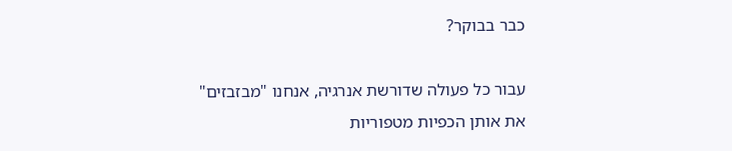כבר בבוקר?

עבור כל פעולה שדורשת אנרגיה, אנחנו "מבזבזים" את אותן הכפיות מטפוריות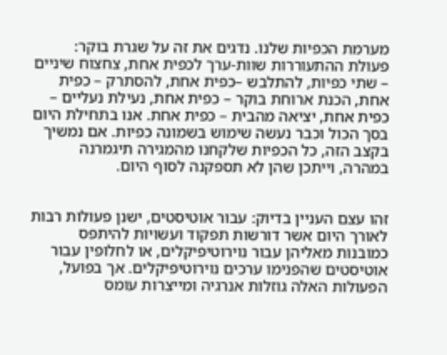מערמת הכפיות שלנו. נדגים את זה על שגרת בוקר: פעולת ההתעוררות שוות-ערך לכפית אחת, צחצוח שיניים – שתי כפיות, להתלבש –כפית אחת, להסתרק – כפית אחת, הכנת ארוחת בוקר – כפית אחת, נעילת נעליים – כפית אחת, יציאה מהבית – כפית אחת. אנו בתחילת היום בסך הכול וכבר נעשה שימוש בשמונה כפיות. אם נמשיך בקצב הזה, כל הכפיות שלקחנו מהמגירה תיגמרנה במהרה, וייתכן שהן לא תספקנה לסוף היום.


זהו עצם העניין בדיוק: עבור אוטיסטים, ישנן פעולות רבות לאורך היום אשר דורשות תפקוד ועשויות להיתפס כמובנות מאליהן עבור נוירוטיפיקלים, או לחלופין עבור אוטיסטים שהפנימו ערכים נוירוטיפיקלים. אך בפועל, הפעולות האלה גוזלות אנרגיה ומייצרות עומס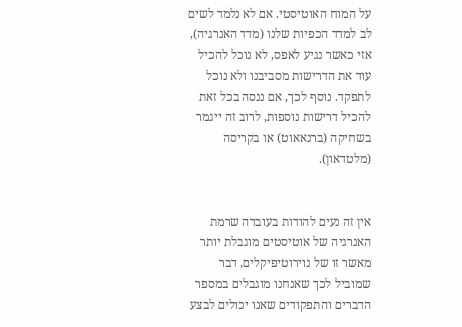על המוח האוטיסטי. אם לא נלמד לשים לב למדד הכפיות שלנו (מדד האנרגיה), אזי כאשר נגיע לאפס, לא נוכל להכיל עוד את הדרישות מסביבנו ולא נוכל לתפקד. נוסף לכך, אם ננסה בכל זאת להכיל דרישות נוספות, לרוב זה ייגמר בשחיקה (ברנאאוט) או בקריסה (מלטדאון).


אין זה נעים להודות בעובדה שרמת האנרגיה של אוטיסטים מוגבלת יותר מאשר זו של נוירוטיפיקלים, דבר שמוביל לכך שאנחנו מוגבלים במספר הדברים והתפקודים שאנו יכולים לבצע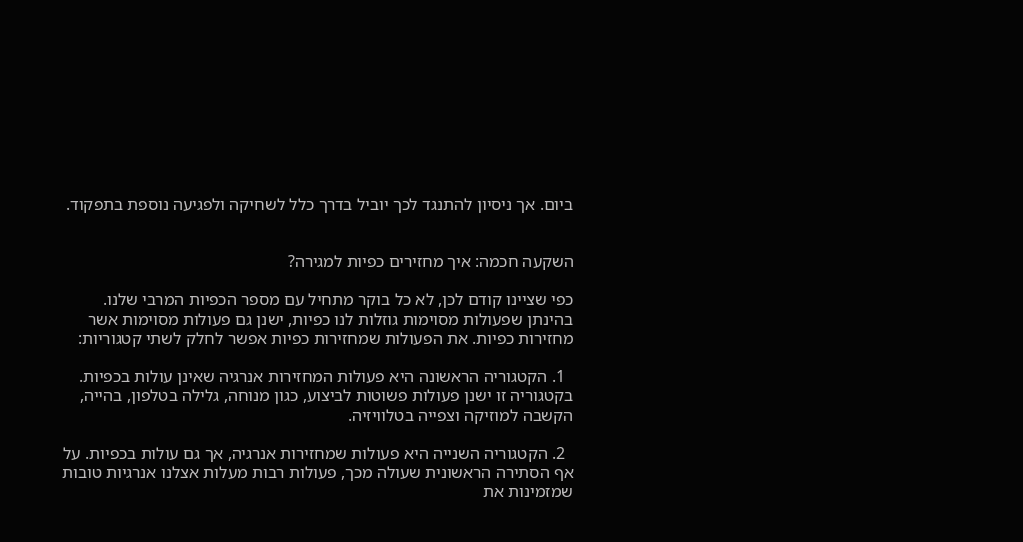ביום. אך ניסיון להתנגד לכך יוביל בדרך כלל לשחיקה ולפגיעה נוספת בתפקוד.


השקעה חכמה: איך מחזירים כפיות למגירה?

כפי שציינו קודם לכן, לא כל בוקר מתחיל עם מספר הכפיות המרבי שלנו. בהינתן שפעולות מסוימות גוזלות לנו כפיות, ישנן גם פעולות מסוימות אשר מחזירות כפיות. את הפעולות שמחזירות כפיות אפשר לחלק לשתי קטגוריות:

  1. הקטגוריה הראשונה היא פעולות המחזירות אנרגיה שאינן עולות בכפיות. בקטגוריה זו ישנן פעולות פשוטות לביצוע, כגון מנוחה, גלילה בטלפון, בהייה, הקשבה למוזיקה וצפייה בטלוויזיה.

  2. הקטגוריה השנייה היא פעולות שמחזירות אנרגיה, אך גם עולות בכפיות. על אף הסתירה הראשונית שעולה מכך, פעולות רבות מעלות אצלנו אנרגיות טובות שמזמינות את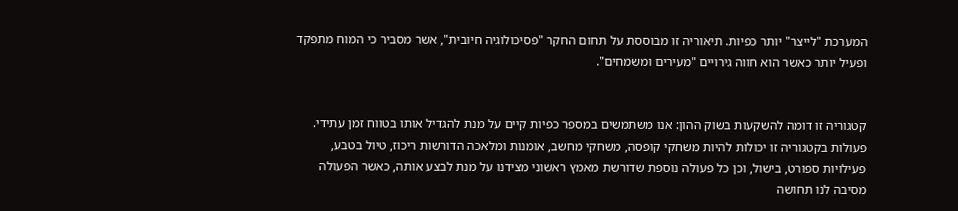המערכת "לייצר" יותר כפיות. תיאוריה זו מבוססת על תחום החקר "פסיכולוגיה חיובית", אשר מסביר כי המוח מתפקד ופעיל יותר כאשר הוא חווה גירויים "מעירים ומשמחים".


קטגוריה זו דומה להשקעות בשוק ההון: אנו משתמשים במספר כפיות קיים על מנת להגדיל אותו בטווח זמן עתידי. פעולות בקטגוריה זו יכולות להיות משחקי קופסה, משחקי מחשב, אומנות ומלאכה הדורשות ריכוז, טיול בטבע, פעילויות ספורט, בישול, וכן כל פעולה נוספת שדורשת מאמץ ראשוני מצידנו על מנת לבצע אותה, כאשר הפעולה מסיבה לנו תחושה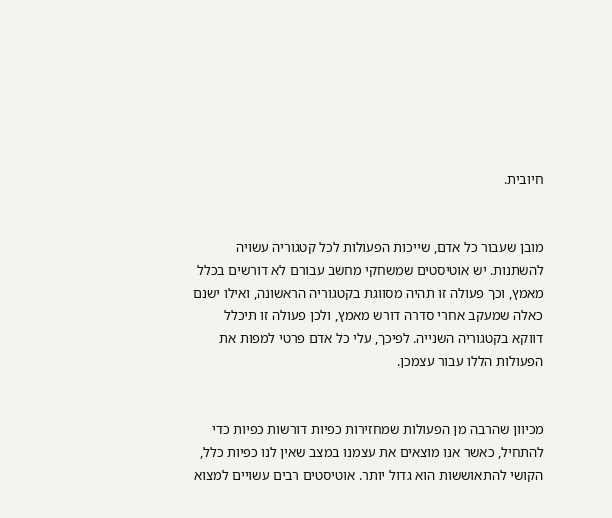חיובית.


מובן שעבור כל אדם, שייכות הפעולות לכל קטגוריה עשויה להשתנות. יש אוטיסטים שמשחקי מחשב עבורם לא דורשים בכלל מאמץ, וכך פעולה זו תהיה מסווגת בקטגוריה הראשונה, ואילו ישנם כאלה שמעקב אחרי סדרה דורש מאמץ, ולכן פעולה זו תיכלל דווקא בקטגוריה השנייה. לפיכך, עלי כל אדם פרטי למפות את הפעולות הללו עבור עצמכן.


מכיוון שהרבה מן הפעולות שמחזירות כפיות דורשות כפיות כדי להתחיל, כאשר אנו מוצאים את עצמנו במצב שאין לנו כפיות כלל, הקושי להתאוששות הוא גדול יותר. אוטיסטים רבים עשויים למצוא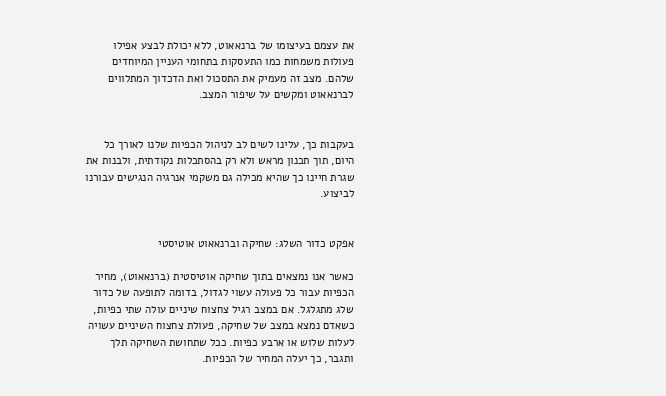את עצמם בעיצומו של ברנאאוט, ללא יכולת לבצע אפילו פעולות משמחות כמו התעסקות בתחומי העניין המיוחדים שלהם. מצב זה מעמיק את התסכול ואת הדכדוך המתלווים לברנאאוט ומקשים על שיפור המצב.


בעקבות כך, עלינו לשים לב לניהול הכפיות שלנו לאורך כל היום, תוך תכנון מראש ולא רק בהסתכלות נקודתית, ולבנות את שגרת חיינו כך שהיא מכילה גם משקמי אנרגיה הנגישים עבורנו לביצוע.


אפקט כדור השלג: שחיקה וברנאאוט אוטיסטי

כאשר אנו נמצאים בתוך שחיקה אוטיסטית (ברנאאוט), מחיר הכפיות עבור כל פעולה עשוי לגדול, בדומה לתופעה של כדור שלג מתגלגל. אם במצב רגיל צחצוח שיניים עולה שתי כפיות, כשאדם נמצא במצב של שחיקה, פעולת צחצוח השיניים עשויה לעלות שלוש או ארבע כפיות. ככל שתחושת השחיקה תלך ותגבר, כך יעלה המחיר של הכפיות.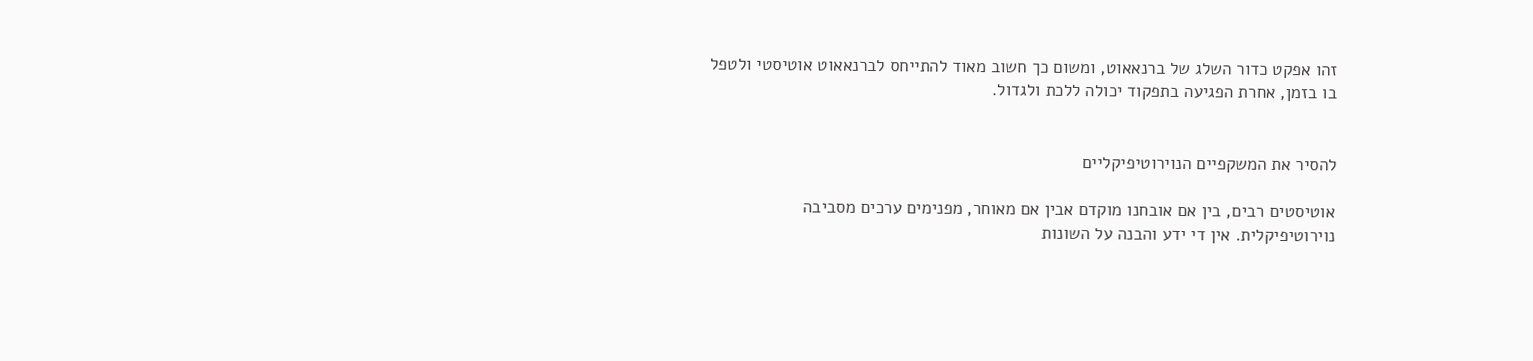זהו אפקט כדור השלג של ברנאאוט, ומשום כך חשוב מאוד להתייחס לברנאאוט אוטיסטי ולטפל בו בזמן, אחרת הפגיעה בתפקוד יכולה ללכת ולגדול.


להסיר את המשקפיים הנוירוטיפיקליים

אוטיסטים רבים, בין אם אובחנו מוקדם אבין אם מאוחר, מפנימים ערכים מסביבה נוירוטיפיקלית. אין די ידע והבנה על השונות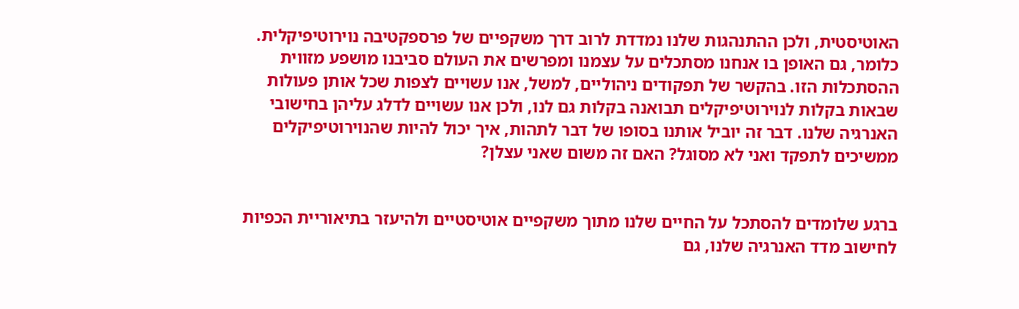האוטיסטית, ולכן ההתנהגות שלנו נמדדת לרוב דרך משקפיים של פרספקטיבה נוירוטיפיקלית. כלומר, גם האופן בו אנחנו מסתכלים על עצמנו ומפרשים את העולם סביבנו מושפע מזווית ההסתכלות הזו. בהקשר של תפקודים ניהוליים, למשל, אנו עשויים לצפות שכל אותן פעולות שבאות בקלות לנוירוטיפיקלים תבואנה בקלות גם לנו, ולכן אנו עשויים לדלג עליהן בחישובי האנרגיה שלנו. דבר זה יוביל אותנו בסופו של דבר לתהות, איך יכול להיות שהנוירוטיפיקלים ממשיכים לתפקד ואני לא מסוגל? האם זה משום שאני עצלן?


ברגע שלומדים להסתכל על החיים שלנו מתוך משקפיים אוטיסטיים ולהיעזר בתיאוריית הכפיות לחישוב מדד האנרגיה שלנו, גם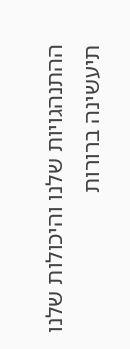ההתנהגויות שלנו והיכולות שלנו תיעשינה ברורות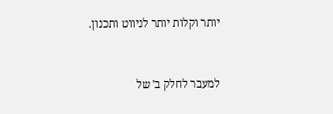יותר וקלות יותר לניווט ותכנון.


למעבר לחלק ב' של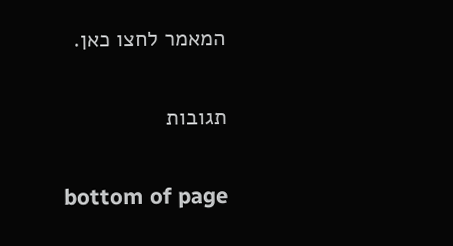המאמר לחצו כאן.


תגובות


bottom of page